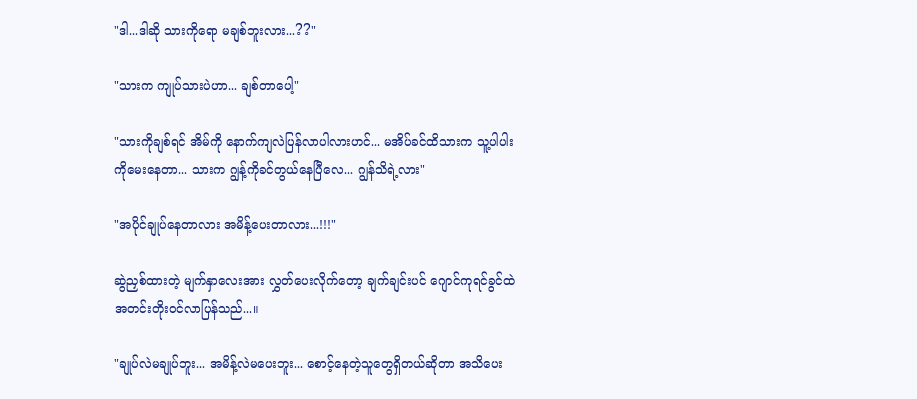"ဒါ...ဒါဆို သားကိုရော မချစ်ဘူးလား...??"

"သားက ကျုပ်သားပဲဟာ... ချစ်တာပေါ့"

"သားကိုချစ်ရင် အိမ်ကို နောက်ကျလဲပြန်လာပါလားဟင်... မအိပ်ခင်ထိသားက သူ့ပါပါးကိုမေးနေတာ... သားက ဂျွန့်ကိုခင်တွယ်နေပြီလေ... ဂျွန်သိရဲ့လား"

"အပိုင်ချုပ်နေတာလား အမိန့်ပေးတာလား...!!!"

ဆွဲညှစ်ထားတဲ့ မျက်နှာလေးအား လွှတ်ပေးလိုက်တော့ ချက်ချင်းပင် ဂျောင်ကုရင်ခွင်ထဲ အတင်းတိုးဝင်လာပြန်သည်...။

"ချုပ်လဲမချုပ်ဘူး... အမိန့်လဲမပေးဘူး... စောင့်နေတဲ့သူတွေရှိတယ်ဆိုတာ အသိပေး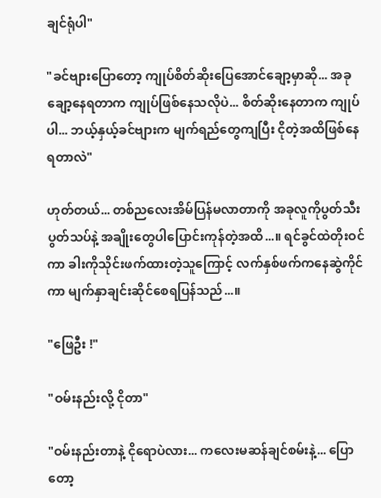ချင်ရုံပါ"

"ခင်ဗျားပြောတော့ ကျုပ်စိတ်ဆိုးပြေအောင်ချော့မှာဆို... အခုချော့နေရတာက ကျုပ်ဖြစ်နေသလိုပဲ... စိတ်ဆိုးနေတာက ကျုပ်ပါ... ဘယ့်နှယ့်ခင်ဗျားက မျက်ရည်တွေကျပြီး ငိုတဲ့အထိဖြစ်နေရတာလဲ"

ဟုတ်တယ်... တစ်ညလေးအိမ်ပြန်မလာတာကို အခုလူကိုပွတ်သီးပွတ်သပ်နဲ့ အချိုးတွေပါပြောင်းကုန်တဲ့အထိ...။ ရင်ခွင်ထဲတိုးဝင်ကာ ခါးကိုသိုင်းဖက်ထားတဲ့သူကြောင့် လက်နှစ်ဖက်ကနေဆွဲကိုင်ကာ မျက်နှာချင်းဆိုင်စေရပြန်သည်...။

"ဖြေဦး !"

"ဝမ်းနည်းလို့ ငိုတာ"

"ဝမ်းနည်းတာနဲ့ ငိုရောပဲလား... ကလေးမဆန်ချင်စမ်းနဲ့... ပြောတော့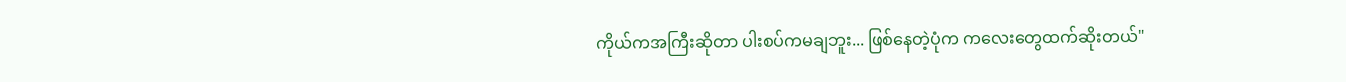ကိုယ်ကအကြီးဆိုတာ ပါးစပ်ကမချဘူး... ဖြစ်နေတဲ့ပုံက ကလေးတွေထက်ဆိုးတယ်"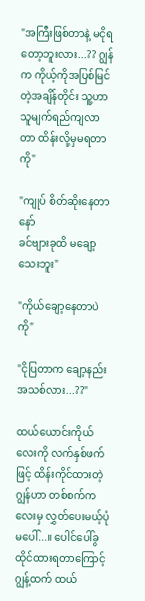"အကြီးဖြစ်တာနဲ့ မငိုရတော့ဘူးလား...?? ဂျွန်က ကိုယ့်ကိုအပြစ်မြင်တဲ့အချိန်တိုင်း သူ့ဟာသူမျက်ရည်ကျလာတာ ထိန်းလို့မှမရတာကို"

"ကျုပ် စိတ်ဆိုးနေတာနော်
ခင်ဗျားခုထိ မချော့သေးဘူး"

"ကိုယ်ချော့နေတာပဲကို"

"ငိုပြတာက ချော့နည်းအသစ်လား...??"

ထယ်ယောင်းကိုယ်လေးကို လက်နှစ်ဖက်ဖြင့် ထိန်းကိုင်ထားတဲ့ ဂျွန်ဟာ တစ်စက်ကလေးမှ လွှတ်ပေးမယ့်ပုံမပေါ်...။ ပေါင်ပေါ်ခွထိုင်ထားရတာကြောင့် ဂျွန့်ထက် ထယ်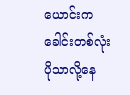ယောင်းက ခေါင်းတစ်လုံးပိုသာလို့နေ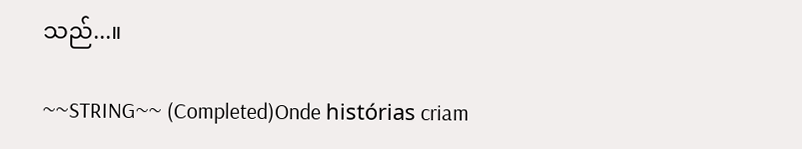သည်...။

~~STRING~~ (Completed)Onde histórias criam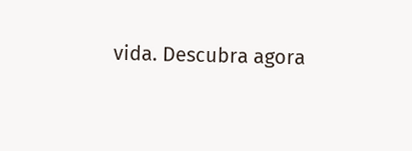vida. Descubra agora